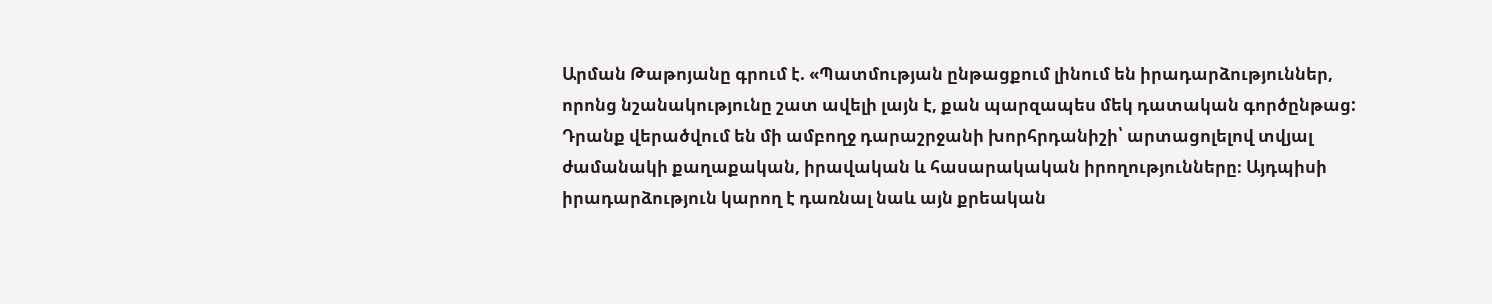Արման Թաթոյանը գրում է. «Պատմության ընթացքում լինում են իրադարձություններ, որոնց նշանակությունը շատ ավելի լայն է, քան պարզապես մեկ դատական գործընթաց: Դրանք վերածվում են մի ամբողջ դարաշրջանի խորհրդանիշի՝ արտացոլելով տվյալ ժամանակի քաղաքական, իրավական և հասարակական իրողությունները։ Այդպիսի իրադարձություն կարող է դառնալ նաև այն քրեական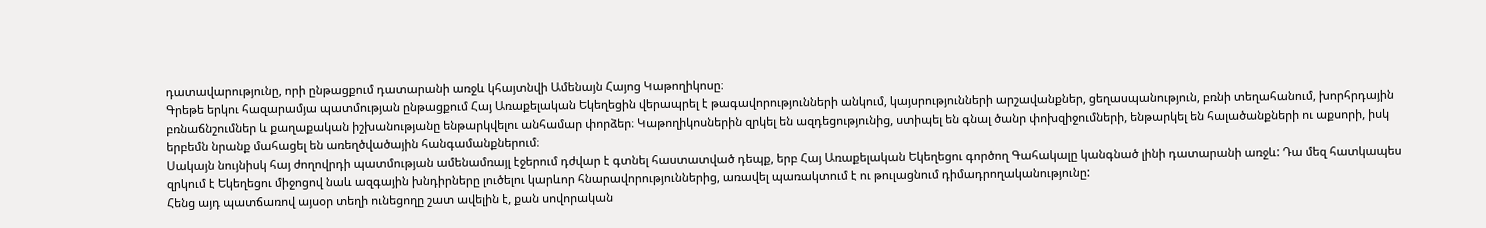դատավարությունը, որի ընթացքում դատարանի առջև կհայտնվի Ամենայն Հայոց Կաթողիկոսը։
Գրեթե երկու հազարամյա պատմության ընթացքում Հայ Առաքելական Եկեղեցին վերապրել է թագավորությունների անկում, կայսրությունների արշավանքներ, ցեղասպանություն, բռնի տեղահանում, խորհրդային բռնաճնշումներ և քաղաքական իշխանությանը ենթարկվելու անհամար փորձեր։ Կաթողիկոսներին զրկել են ազդեցությունից, ստիպել են գնալ ծանր փոխզիջումների, ենթարկել են հալածանքների ու աքսորի, իսկ երբեմն նրանք մահացել են առեղծվածային հանգամանքներում։
Սակայն նույնիսկ հայ ժողովրդի պատմության ամենամռայլ էջերում դժվար է գտնել հաստատված դեպք, երբ Հայ Առաքելական Եկեղեցու գործող Գահակալը կանգնած լինի դատարանի առջև: Դա մեզ հատկապես զրկում է Եկեղեցու միջոցով նաև ազգային խնդիրները լուծելու կարևոր հնարավորություններից, առավել պառակտում է ու թուլացնում դիմադրողականությունը:
Հենց այդ պատճառով այսօր տեղի ունեցողը շատ ավելին է, քան սովորական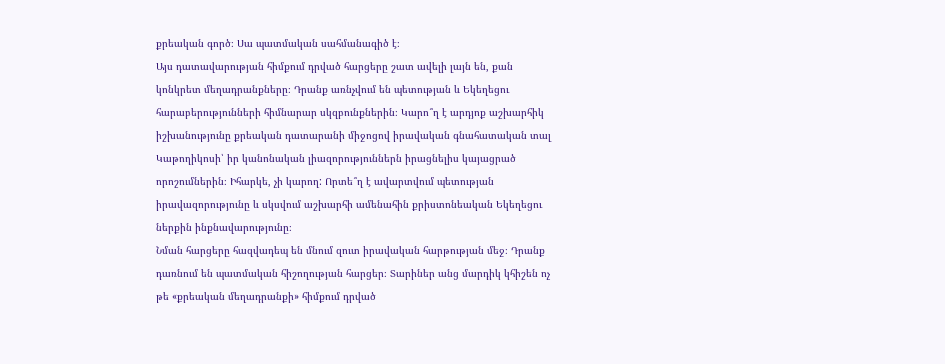քրեական գործ։ Սա պատմական սահմանագիծ է։
Այս դատավարության հիմքում դրված հարցերը շատ ավելի լայն են, քան կոնկրետ մեղադրանքները։ Դրանք առնչվում են պետության և Եկեղեցու հարաբերությունների հիմնարար սկզբունքներին։ Կարո՞ղ է արդյոք աշխարհիկ իշխանությունը քրեական դատարանի միջոցով իրավական գնահատական տալ Կաթողիկոսի՝ իր կանոնական լիազորություններն իրացնելիս կայացրած որոշումներին։ Իհարկե, չի կարող: Որտե՞ղ է ավարտվում պետության իրավազորությունը և սկսվում աշխարհի ամենահին քրիստոնեական Եկեղեցու ներքին ինքնավարությունը։
Նման հարցերը հազվադեպ են մնում զուտ իրավական հարթության մեջ։ Դրանք դառնում են պատմական հիշողության հարցեր։ Տարիներ անց մարդիկ կհիշեն ոչ թե «քրեական մեղադրանքի» հիմքում դրված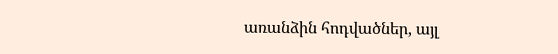առանձին հոդվածներ, այլ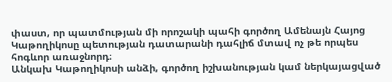փաստ, որ պատմության մի որոշակի պահի գործող Ամենայն Հայոց Կաթողիկոսը պետության դատարանի դահլիճ մտավ ոչ թե որպես հոգևոր առաջնորդ։
Անկախ Կաթողիկոսի անձի, գործող իշխանության կամ ներկայացված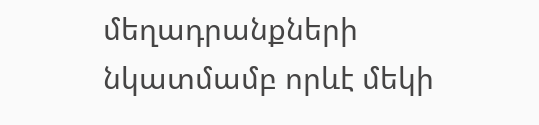մեղադրանքների նկատմամբ որևէ մեկի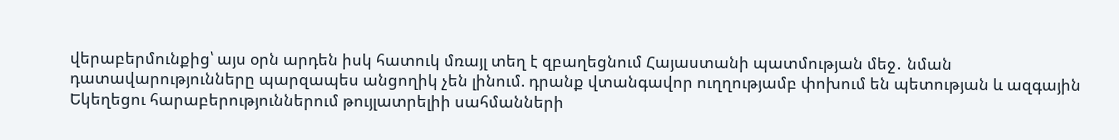վերաբերմունքից՝ այս օրն արդեն իսկ հատուկ մռայլ տեղ է զբաղեցնում Հայաստանի պատմության մեջ․ նման դատավարությունները պարզապես անցողիկ չեն լինում. դրանք վտանգավոր ուղղությամբ փոխում են պետության և ազգային Եկեղեցու հարաբերություններում թույլատրելիի սահմանների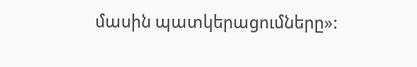մասին պատկերացումները»: